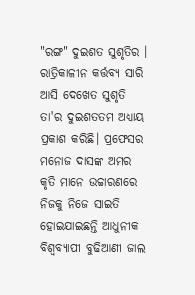"ରଙ୍ଗ" ଦୁଇଶତ ସୁଶୃତିର ।
ରାତ୍ରିକାଳୀନ କର୍ତ୍ତବ୍ୟ ସାରି ଆସି ଦେଖେତ ସୁଶୃତି ତା'ର ଦୁଇଶତତମ ଅଧ୍ୟାୟ ପ୍ରକାଶ କରିଛି। ପ୍ରଫେସର ମନୋଜ ଦାସଙ୍କ ଅମର କୃତି ମାନେ ଉଚ୍ଚାରଣରେ ନିଜକୁ ନିଜେ ସାଇତି ହୋଇଯାଇଛନ୍ତି ଆଧୁନୀକ ବିଶ୍ବବ୍ୟାପୀ ବୁଢିଆଣୀ ଜାଲ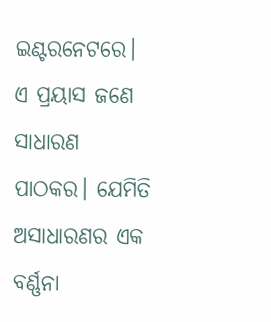ଇଣ୍ଟରନେଟରେ। ଏ ପ୍ରୟାସ ଜଣେ ସାଧାରଣ ପାଠକର। ଯେମିତି ଅସାଧାରଣର ଏକ ବର୍ଣ୍ଣନା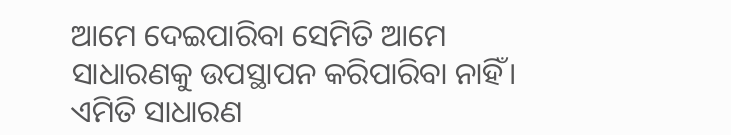ଆମେ ଦେଇପାରିବା ସେମିତି ଆମେ ସାଧାରଣକୁ ଉପସ୍ଥାପନ କରିପାରିବା ନାହିଁ। ଏମିତି ସାଧାରଣ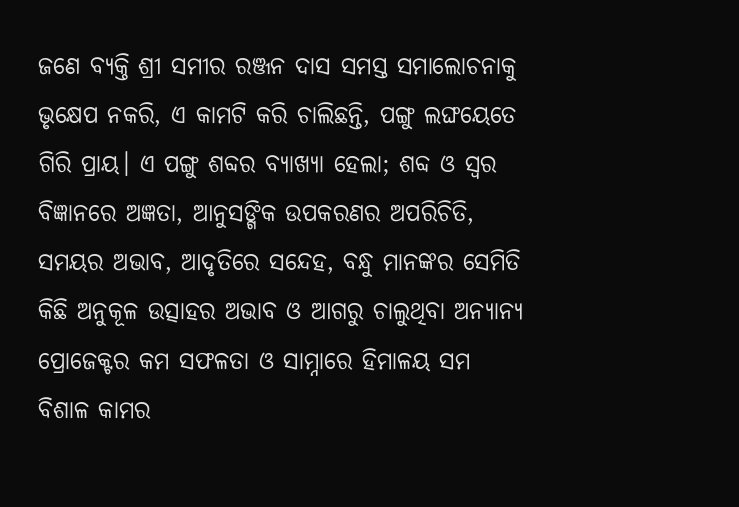ଜଣେ ବ୍ୟକ୍ତି ଶ୍ରୀ ସମୀର ରଞ୍ଜନ ଦାସ ସମସ୍ତ ସମାଲୋଚନାକୁ ଭୃକ୍ଷେପ ନକରି, ଏ କାମଟି କରି ଚାଲିଛନ୍ତି, ପଙ୍ଗୁ ଲଙ୍ଘୟେତେ ଗିରି ପ୍ରାୟ। ଏ ପଙ୍ଗୁ ଶବ୍ଦର ବ୍ୟାଖ୍ୟା ହେଲା; ଶବ୍ଦ ଓ ସ୍ବର ବିଜ୍ଞାନରେ ଅଜ୍ଞତା, ଆନୁସଙ୍ଗିକ ଉପକରଣର ଅପରିଚିତି, ସମୟର ଅଭାବ, ଆଦୃତିରେ ସନ୍ଦେହ, ବନ୍ଧୁ ମାନଙ୍କର ସେମିତି କିଛି ଅନୁକୂଳ ଉତ୍ସାହର ଅଭାବ ଓ ଆଗରୁ ଚାଲୁଥିବା ଅନ୍ୟାନ୍ୟ ପ୍ରୋଜେକ୍ଟର କମ ସଫଳତା ଓ ସାମ୍ନାରେ ହିମାଳୟ ସମ ବିଶାଳ କାମର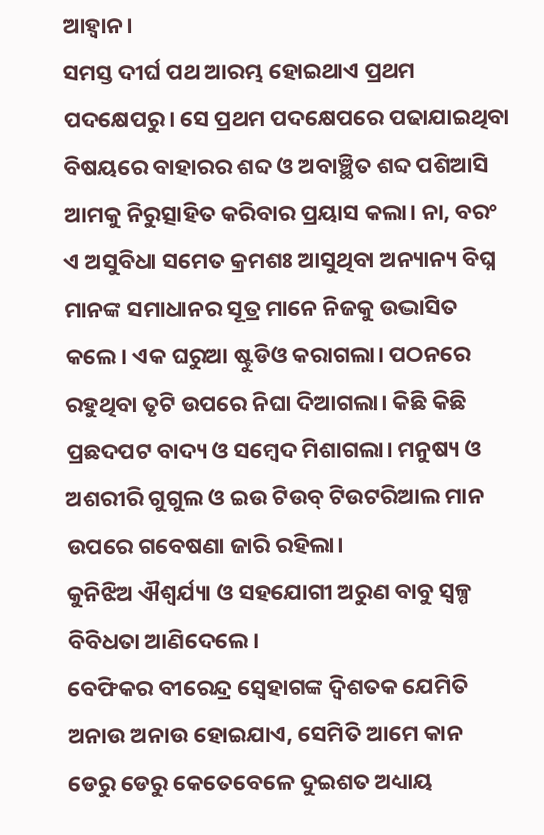ଆହ୍ଵାନ।
ସମସ୍ତ ଦୀର୍ଘ ପଥ ଆରମ୍ଭ ହୋଇଥାଏ ପ୍ରଥମ ପଦକ୍ଷେପରୁ। ସେ ପ୍ରଥମ ପଦକ୍ଷେପରେ ପଢାଯାଇଥିବା ବିଷୟରେ ବାହାରର ଶବ୍ଦ ଓ ଅବାଞ୍ଛିତ ଶବ୍ଦ ପଶିଆସି ଆମକୁ ନିରୁତ୍ସାହିତ କରିବାର ପ୍ରୟାସ କଲା। ନା, ବରଂ ଏ ଅସୁବିଧା ସମେତ କ୍ରମଶଃ ଆସୁଥିବା ଅନ୍ୟାନ୍ୟ ବିଘ୍ନ ମାନଙ୍କ ସମାଧାନର ସୂତ୍ର ମାନେ ନିଜକୁ ଉଦ୍ଭାସିତ କଲେ। ଏକ ଘରୁଆ ଷ୍ଟୁଡିଓ କରାଗଲା। ପଠନରେ ରହୁଥିବା ତୃଟି ଉପରେ ନିଘା ଦିଆଗଲା। କିଛି କିଛି ପ୍ରଛଦପଟ ବାଦ୍ୟ ଓ ସମ୍ବେଦ ମିଶାଗଲା। ମନୁଷ୍ୟ ଓ ଅଶରୀରି ଗୁଗୁଲ ଓ ଇଉ ଟିଉବ୍ ଟିଉଟରିଆଲ ମାନ ଉପରେ ଗବେଷଣା ଜାରି ରହିଲା।
କୁନିଝିଅ ଐଶ୍ୱର୍ଯ୍ୟା ଓ ସହଯୋଗୀ ଅରୁଣ ବାବୁ ସ୍ବଳ୍ପ ବିବିଧତା ଆଣିଦେଲେ।
ବେଫିକର ବୀରେନ୍ଦ୍ର ସ୍ବେହାଗଙ୍କ ଦ୍ବିଶତକ ଯେମିତି ଅନାଉ ଅନାଉ ହୋଇଯାଏ, ସେମିତି ଆମେ କାନ ଡେରୁ ଡେରୁ କେତେବେଳେ ଦୁଇଶତ ଅଧ୍ୟାୟ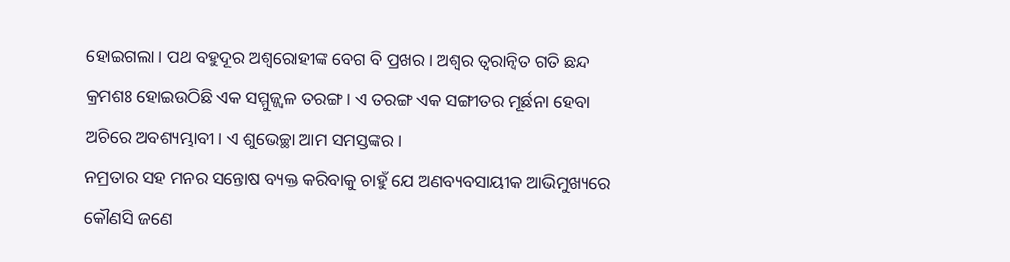ହୋଇଗଲା। ପଥ ବହୁଦୂର ଅଶ୍ବରୋହୀଙ୍କ ବେଗ ବି ପ୍ରଖର। ଅଶ୍ବର ତ୍ବରାନ୍ବିତ ଗତି ଛନ୍ଦ କ୍ରମଶଃ ହୋଇଉଠିଛି ଏକ ସମ୍ମୁଜ୍ଜ୍ବଳ ତରଙ୍ଗ। ଏ ତରଙ୍ଗ ଏକ ସଙ୍ଗୀତର ମୂର୍ଛନା ହେବା ଅଚିରେ ଅବଶ୍ୟମ୍ଭାବୀ। ଏ ଶୁଭେଚ୍ଛା ଆମ ସମସ୍ତଙ୍କର।
ନମ୍ରତାର ସହ ମନର ସନ୍ତୋଷ ବ୍ୟକ୍ତ କରିବାକୁ ଚାହୁଁ ଯେ ଅଣବ୍ୟବସାୟୀକ ଆଭିମୁଖ୍ୟରେ କୌଣସି ଜଣେ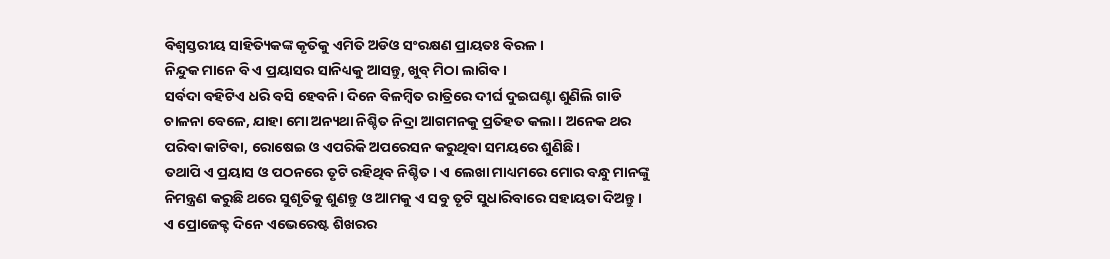ବିଶ୍ବସ୍ତରୀୟ ସାହିତ୍ୟିକଙ୍କ କୃତିକୁ ଏମିତି ଅଡିଓ ସଂରକ୍ଷଣ ପ୍ରାୟତଃ ବିରଳ।
ନିନ୍ଦୁକ ମାନେ ବି ଏ ପ୍ରୟାସର ସାନିଧ୍ୟକୁ ଆସନ୍ତୁ, ଖୁବ୍ ମିଠା ଲାଗିବ।
ସର୍ବଦା ବହିଟିଏ ଧରି ବସି ହେବନି। ଦିନେ ବିଳମ୍ବିତ ରାତ୍ରିରେ ଦୀର୍ଘ ଦୁଇଘଣ୍ଟା ଶୁଣିଲି ଗାଡି ଚାଳନା ବେଳେ, ଯାହା ମୋ ଅନ୍ୟଥା ନିଶ୍ଚିତ ନିଦ୍ରା ଆଗମନକୁ ପ୍ରତିହତ କଲା। ଅନେକ ଥର ପରିବା କାଟିବା, ରୋଷେଇ ଓ ଏପରିକି ଅପରେସନ କରୁଥିବା ସମୟରେ ଶୁଣିଛି।
ତଥାପି ଏ ପ୍ରୟାସ ଓ ପଠନରେ ତୃଟି ରହିଥିବ ନିଶ୍ଚିତ। ଏ ଲେଖା ମାଧ୍ୟମରେ ମୋର ବନ୍ଧୁ ମାନଙ୍କୁ ନିମନ୍ତ୍ରଣ କରୁଛି ଥରେ ସୁଶୃତିକୁ ଶୁଣନ୍ତୁ ଓ ଆମକୁ ଏ ସବୁ ତୃଟି ସୁଧାରିବାରେ ସହାୟତା ଦିଅନ୍ତୁ।
ଏ ପ୍ରୋଜେକ୍ଟ ଦିନେ ଏଭେରେଷ୍ଟ ଶିଖରର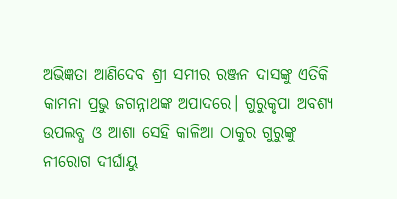ଅଭିଜ୍ଞତା ଆଣିଦେବ ଶ୍ରୀ ସମୀର ରଞ୍ଜନ ଦାସଙ୍କୁ ଏତିକି କାମନା ପ୍ରଭୁ ଜଗନ୍ନାଥଙ୍କ ଅପାଦରେ। ଗୁରୁକୃପା ଅବଶ୍ୟ ଉପଲବ୍ଧ ଓ ଆଶା ସେହି କାଳିଆ ଠାକୁର ଗୁରୁଙ୍କୁ ନୀରୋଗ ଦୀର୍ଘାୟୁ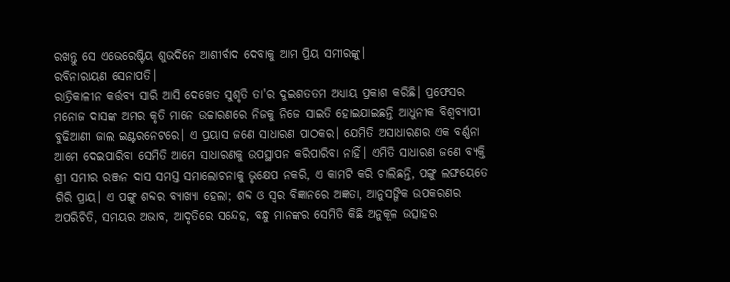ରଖନ୍ତୁ ସେ ଏଭେରେଷ୍ଟିୟ ଶୁଭଦିନେ ଆଶୀର୍ବାଦ ଦେବାକୁ ଆମ ପ୍ରିୟ ସମୀରଙ୍କୁ।
ରବିନାରାୟଣ ସେନାପତି।
ରାତ୍ରିକାଳୀନ କର୍ତ୍ତବ୍ୟ ସାରି ଆସି ଦେଖେତ ସୁଶୃତି ତା'ର ଦୁଇଶତତମ ଅଧ୍ୟାୟ ପ୍ରକାଶ କରିଛି। ପ୍ରଫେସର ମନୋଜ ଦାସଙ୍କ ଅମର କୃତି ମାନେ ଉଚ୍ଚାରଣରେ ନିଜକୁ ନିଜେ ସାଇତି ହୋଇଯାଇଛନ୍ତି ଆଧୁନୀକ ବିଶ୍ବବ୍ୟାପୀ ବୁଢିଆଣୀ ଜାଲ ଇଣ୍ଟରନେଟରେ। ଏ ପ୍ରୟାସ ଜଣେ ସାଧାରଣ ପାଠକର। ଯେମିତି ଅସାଧାରଣର ଏକ ବର୍ଣ୍ଣନା ଆମେ ଦେଇପାରିବା ସେମିତି ଆମେ ସାଧାରଣକୁ ଉପସ୍ଥାପନ କରିପାରିବା ନାହିଁ। ଏମିତି ସାଧାରଣ ଜଣେ ବ୍ୟକ୍ତି ଶ୍ରୀ ସମୀର ରଞ୍ଜନ ଦାସ ସମସ୍ତ ସମାଲୋଚନାକୁ ଭୃକ୍ଷେପ ନକରି, ଏ କାମଟି କରି ଚାଲିଛନ୍ତି, ପଙ୍ଗୁ ଲଙ୍ଘୟେତେ ଗିରି ପ୍ରାୟ। ଏ ପଙ୍ଗୁ ଶବ୍ଦର ବ୍ୟାଖ୍ୟା ହେଲା; ଶବ୍ଦ ଓ ସ୍ବର ବିଜ୍ଞାନରେ ଅଜ୍ଞତା, ଆନୁସଙ୍ଗିକ ଉପକରଣର ଅପରିଚିତି, ସମୟର ଅଭାବ, ଆଦୃତିରେ ସନ୍ଦେହ, ବନ୍ଧୁ ମାନଙ୍କର ସେମିତି କିଛି ଅନୁକୂଳ ଉତ୍ସାହର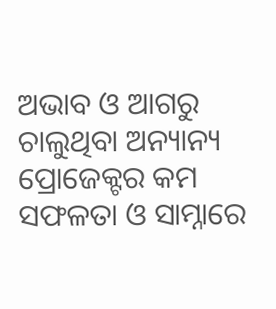ଅଭାବ ଓ ଆଗରୁ ଚାଲୁଥିବା ଅନ୍ୟାନ୍ୟ ପ୍ରୋଜେକ୍ଟର କମ ସଫଳତା ଓ ସାମ୍ନାରେ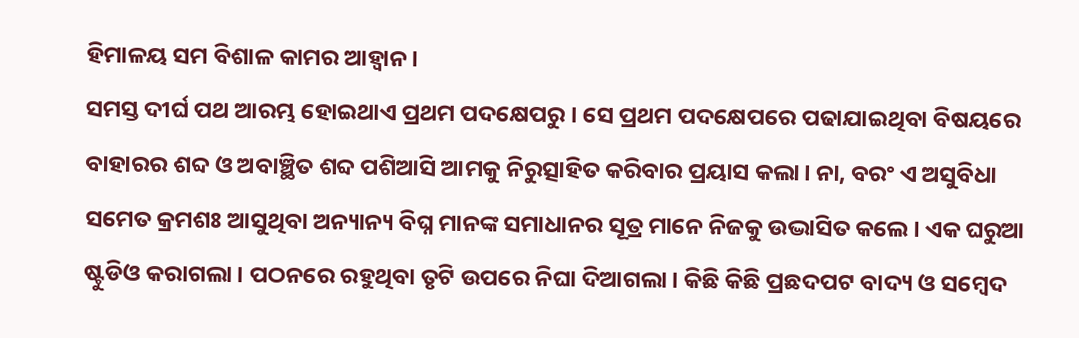ହିମାଳୟ ସମ ବିଶାଳ କାମର ଆହ୍ଵାନ।
ସମସ୍ତ ଦୀର୍ଘ ପଥ ଆରମ୍ଭ ହୋଇଥାଏ ପ୍ରଥମ ପଦକ୍ଷେପରୁ। ସେ ପ୍ରଥମ ପଦକ୍ଷେପରେ ପଢାଯାଇଥିବା ବିଷୟରେ ବାହାରର ଶବ୍ଦ ଓ ଅବାଞ୍ଛିତ ଶବ୍ଦ ପଶିଆସି ଆମକୁ ନିରୁତ୍ସାହିତ କରିବାର ପ୍ରୟାସ କଲା। ନା, ବରଂ ଏ ଅସୁବିଧା ସମେତ କ୍ରମଶଃ ଆସୁଥିବା ଅନ୍ୟାନ୍ୟ ବିଘ୍ନ ମାନଙ୍କ ସମାଧାନର ସୂତ୍ର ମାନେ ନିଜକୁ ଉଦ୍ଭାସିତ କଲେ। ଏକ ଘରୁଆ ଷ୍ଟୁଡିଓ କରାଗଲା। ପଠନରେ ରହୁଥିବା ତୃଟି ଉପରେ ନିଘା ଦିଆଗଲା। କିଛି କିଛି ପ୍ରଛଦପଟ ବାଦ୍ୟ ଓ ସମ୍ବେଦ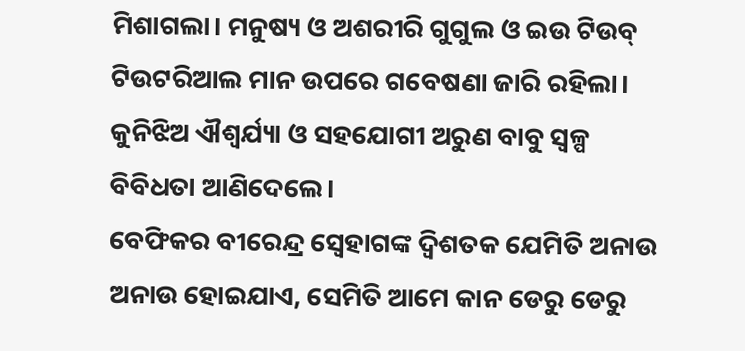ମିଶାଗଲା। ମନୁଷ୍ୟ ଓ ଅଶରୀରି ଗୁଗୁଲ ଓ ଇଉ ଟିଉବ୍ ଟିଉଟରିଆଲ ମାନ ଉପରେ ଗବେଷଣା ଜାରି ରହିଲା।
କୁନିଝିଅ ଐଶ୍ୱର୍ଯ୍ୟା ଓ ସହଯୋଗୀ ଅରୁଣ ବାବୁ ସ୍ବଳ୍ପ ବିବିଧତା ଆଣିଦେଲେ।
ବେଫିକର ବୀରେନ୍ଦ୍ର ସ୍ବେହାଗଙ୍କ ଦ୍ବିଶତକ ଯେମିତି ଅନାଉ ଅନାଉ ହୋଇଯାଏ, ସେମିତି ଆମେ କାନ ଡେରୁ ଡେରୁ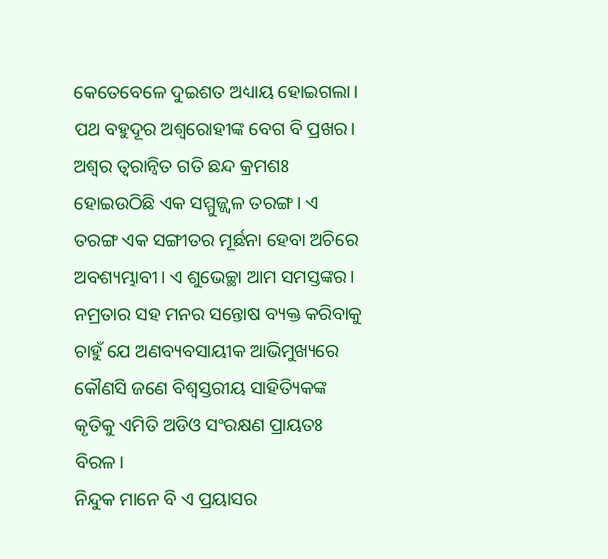କେତେବେଳେ ଦୁଇଶତ ଅଧ୍ୟାୟ ହୋଇଗଲା। ପଥ ବହୁଦୂର ଅଶ୍ବରୋହୀଙ୍କ ବେଗ ବି ପ୍ରଖର। ଅଶ୍ବର ତ୍ବରାନ୍ବିତ ଗତି ଛନ୍ଦ କ୍ରମଶଃ ହୋଇଉଠିଛି ଏକ ସମ୍ମୁଜ୍ଜ୍ବଳ ତରଙ୍ଗ। ଏ ତରଙ୍ଗ ଏକ ସଙ୍ଗୀତର ମୂର୍ଛନା ହେବା ଅଚିରେ ଅବଶ୍ୟମ୍ଭାବୀ। ଏ ଶୁଭେଚ୍ଛା ଆମ ସମସ୍ତଙ୍କର।
ନମ୍ରତାର ସହ ମନର ସନ୍ତୋଷ ବ୍ୟକ୍ତ କରିବାକୁ ଚାହୁଁ ଯେ ଅଣବ୍ୟବସାୟୀକ ଆଭିମୁଖ୍ୟରେ କୌଣସି ଜଣେ ବିଶ୍ବସ୍ତରୀୟ ସାହିତ୍ୟିକଙ୍କ କୃତିକୁ ଏମିତି ଅଡିଓ ସଂରକ୍ଷଣ ପ୍ରାୟତଃ ବିରଳ।
ନିନ୍ଦୁକ ମାନେ ବି ଏ ପ୍ରୟାସର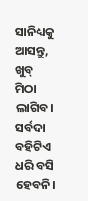ସାନିଧ୍ୟକୁ ଆସନ୍ତୁ, ଖୁବ୍ ମିଠା ଲାଗିବ।
ସର୍ବଦା ବହିଟିଏ ଧରି ବସି ହେବନି।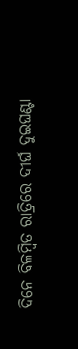ଦିନେ ବିଳମ୍ବିତ ରାତ୍ରିରେ ଦୀର୍ଘ ଦୁଇଘଣ୍ଟା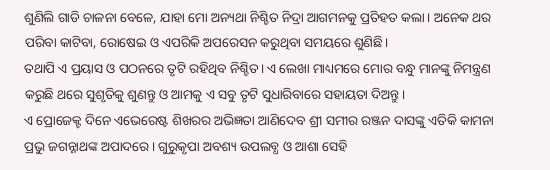ଶୁଣିଲି ଗାଡି ଚାଳନା ବେଳେ, ଯାହା ମୋ ଅନ୍ୟଥା ନିଶ୍ଚିତ ନିଦ୍ରା ଆଗମନକୁ ପ୍ରତିହତ କଲା। ଅନେକ ଥର ପରିବା କାଟିବା, ରୋଷେଇ ଓ ଏପରିକି ଅପରେସନ କରୁଥିବା ସମୟରେ ଶୁଣିଛି।
ତଥାପି ଏ ପ୍ରୟାସ ଓ ପଠନରେ ତୃଟି ରହିଥିବ ନିଶ୍ଚିତ। ଏ ଲେଖା ମାଧ୍ୟମରେ ମୋର ବନ୍ଧୁ ମାନଙ୍କୁ ନିମନ୍ତ୍ରଣ କରୁଛି ଥରେ ସୁଶୃତିକୁ ଶୁଣନ୍ତୁ ଓ ଆମକୁ ଏ ସବୁ ତୃଟି ସୁଧାରିବାରେ ସହାୟତା ଦିଅନ୍ତୁ।
ଏ ପ୍ରୋଜେକ୍ଟ ଦିନେ ଏଭେରେଷ୍ଟ ଶିଖରର ଅଭିଜ୍ଞତା ଆଣିଦେବ ଶ୍ରୀ ସମୀର ରଞ୍ଜନ ଦାସଙ୍କୁ ଏତିକି କାମନା ପ୍ରଭୁ ଜଗନ୍ନାଥଙ୍କ ଅପାଦରେ। ଗୁରୁକୃପା ଅବଶ୍ୟ ଉପଲବ୍ଧ ଓ ଆଶା ସେହି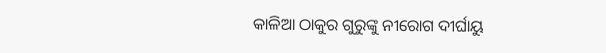କାଳିଆ ଠାକୁର ଗୁରୁଙ୍କୁ ନୀରୋଗ ଦୀର୍ଘାୟୁ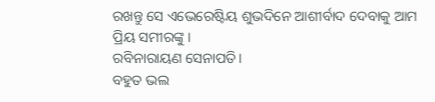ରଖନ୍ତୁ ସେ ଏଭେରେଷ୍ଟିୟ ଶୁଭଦିନେ ଆଶୀର୍ବାଦ ଦେବାକୁ ଆମ ପ୍ରିୟ ସମୀରଙ୍କୁ।
ରବିନାରାୟଣ ସେନାପତି।
ବହୁତ ଭଲ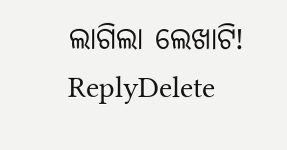ଲାଗିଲା ଲେଖାଟି!
ReplyDelete